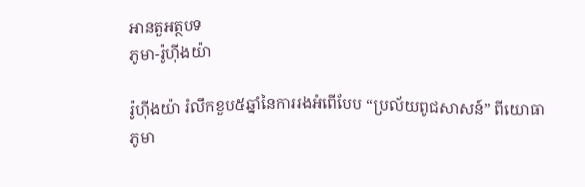អានតួអត្ថបទ
ភូមា-រ៉ូហ៊ីងយ៉ា

រ៉ូហ៊ីងយ៉ា រំលឹកខួប៥ឆ្នាំនៃការរងអំពើបែប “ប្រល័យពូជសាសន៍” ពីយោធាភូមា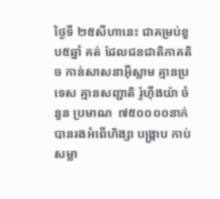ថ្ងៃទី ២៥សីហានេះ ជាគម្រប់ខួប៥ឆ្នាំ គត់ ដែលជនជាតិភាគតិច កាន់សាសនាអ៊ីស្លាម គ្មានប្រទេស គ្មានសញ្ជាតិ រ៉ូហ៊ីងយ៉ា ចំនួន ប្រមាណ  ៧៥០០០០នាក់ បានរងអំពើហិង្សា បង្ក្រាប កាប់សម្លា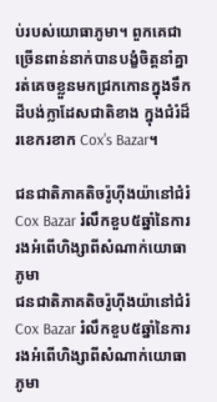ប់របស់យោធាភូមា។ ពួកគេជាច្រើនពាន់នាក់បានបង្ខំចិត្តនាំគ្នារត់គេចខ្លួនមកជ្រកកោនក្នុងទឹកដីបង់ក្លាដែសជាតិខាង ក្នុងជំរំដ៏រខេករខាក Cox's Bazar។

ជនជាតិភាគតិចរ៉ូហ៊ីងយ៉ានៅជំរំ Cox Bazar រំលឹកខួប៥ឆ្នាំនៃការរងអំពើហិង្សាពីសំណាក់យោធាភូមា
ជនជាតិភាគតិចរ៉ូហ៊ីងយ៉ានៅជំរំ Cox Bazar រំលឹកខួប៥ឆ្នាំនៃការរងអំពើហិង្សាពីសំណាក់យោធាភូមា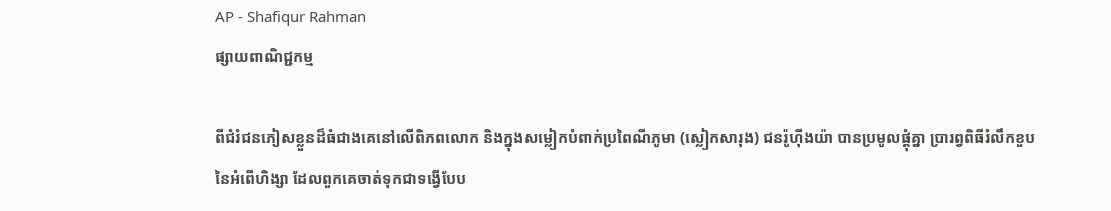AP - Shafiqur Rahman
ផ្សាយពាណិជ្ជកម្ម

ពីជំរំជនភៀសខ្លួនដ៏ធំជាងគេនៅលើពិភពលោក និងក្នុងសម្លៀកបំពាក់ប្រពៃណីភូមា (ស្លៀកសារុង) ជនរ៉ូហ៊ីងយ៉ា បានប្រមូលផ្តុំគ្នា ប្រារព្វពិធីរំលឹកខួប នៃអំពើហិង្សា ដែលពួកគេចាត់ទុកជាទង្វើបែប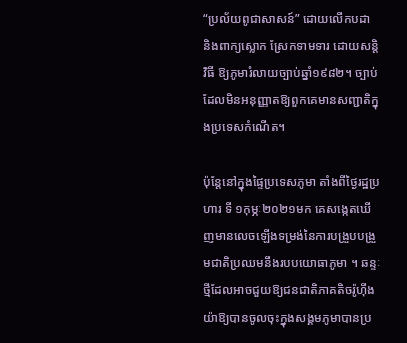“ប្រល័យពូជាសាសន៍” ដោយលើកបដា និងពាក្យស្លោក ស្រែកទាមទារ ដោយសន្តិវិធី ឱ្យភូមារំលាយច្បាប់ឆ្នាំ១៩៨២។ ច្បាប់ដែលមិនអនុញ្ញាតឱ្យពួកគេមានសញ្ជាតិក្នុងប្រទេសកំណើត។

ប៉ុន្តែនៅក្នុងផ្ទៃប្រទេសភូមា តាំងពីថ្ងៃរដ្ឋប្រហារ ទី ១កុម្ភៈ២០២១មក គេសង្កេតឃើញមានលេចឡើងទម្រង់នៃការបង្រួបបង្រួមជាតិប្រឈមនឹងរបបយោធាភូមា ។ ឆន្ទៈថ្មីដែលអាចជួយឱ្យជនជាតិភាគតិចរ៉ូហ៊ីងយ៉ាឱ្យបានចូលចុះក្នុងសង្គមភូមាបានប្រ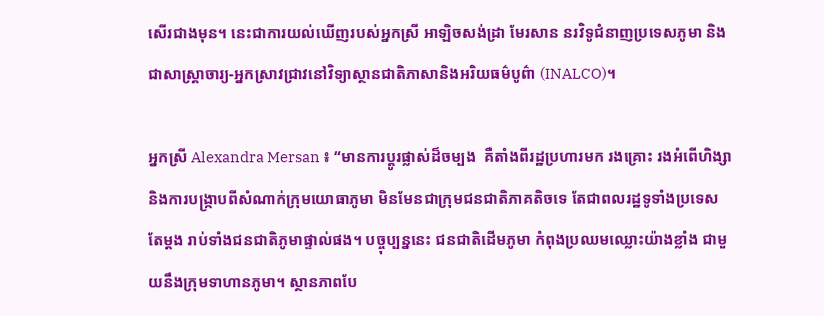សើរជាងមុន។ នេះជាការយល់ឃើញរបស់អ្នកស្រី អាឡិចសង់ដ្រា មែរសាន នរវិទូជំនាញប្រទេសភូមា និងជាសាស្ត្រាចារ្យ-អ្នកស្រាវជ្រាវនៅវិទ្យាស្ថានជាតិភាសានិងអរិយធម៌បូព៌ា (INALCO)។

អ្នកស្រី Alexandra Mersan ៖ “មានការប្តូរផ្លាស់ដ៏ចម្បង  គឺតាំងពីរដ្ឋប្រហារមក រងគ្រោះ រងអំពើហិង្សា និងការបង្ក្រាបពីសំណាក់ក្រុមយោធាភូមា មិនមែនជាក្រុមជនជាតិភាគតិចទេ តែជាពលរដ្ឋទូទាំងប្រទេស តែម្តង រាប់ទាំងជនជាតិភូមាផ្ទាល់ផង។ បច្ចុប្បន្ននេះ ជនជាតិដើមភូមា កំពុងប្រឈមឈ្លោះយ៉ាងខ្លាំង ជាមួយនឹងក្រុមទាហានភូមា។ ស្ថានភាពបែ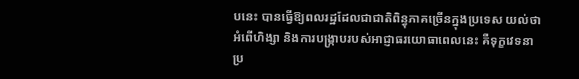បនេះ បានធ្វើឱ្យពលរដ្ឋដែលជាជាតិពិន្ធុភាគច្រើនក្នុងប្រទេស យល់ថា អំពើហិង្សា និងការបង្ក្រាបរបស់អាជ្ញាធរយោធាពេលនេះ គឺទុក្ខវេទនាប្រ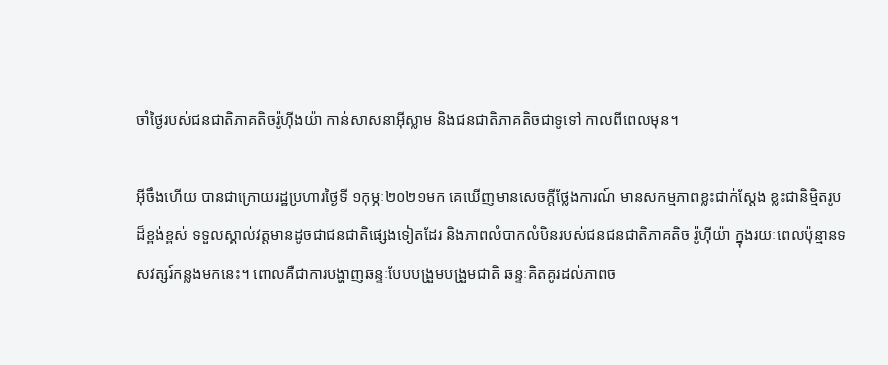ចាំថ្ងៃរបស់ជនជាតិភាគតិចរ៉ូហ៊ីងយ៉ា កាន់សាសនាអ៊ីស្លាម និងជនជាតិភាគតិចជាទូទៅ កាលពីពេលមុន។

អ៊ីចឹងហើយ បានជាក្រោយរដ្ឋប្រហារថ្ងៃទី ១កុម្ភៈ២០២១មក គេឃើញមានសេចក្តីថ្លែងការណ៍ មានសកម្មភាពខ្លះជាក់ស្តែង ខ្លះជានិម្មិតរូបដ៏ខ្ពង់ខ្ពស់ ទទួលស្គាល់វត្តមានដូចជាជនជាតិផ្សេងទៀតដែរ និងភាពលំបាកលំបិនរបស់ជនជនជាតិភាគតិច រ៉ូហ៊ីយ៉ា ក្នុងរយៈពេលប៉ុន្មានទសវត្សរ៍កន្លងមកនេះ។ ពោលគឺជាការបង្ហាញឆន្ទៈបែបបង្រួមបង្រួមជាតិ ឆន្ទៈគិតគូរដល់ភាពច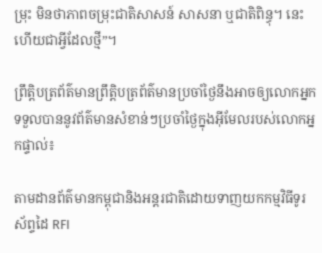ម្រុះ មិនថាភាពចម្រុះជាតិសាសន៍ សាសនា ឬជាតិពិន្ធុ។ នេះហើយជាអ្វីដែលថ្មី”។

ព្រឹត្តិបត្រព័ត៌មានព្រឹត្តិបត្រព័ត៌មានប្រចាំថ្ងៃនឹងអាចឲ្យលោកអ្នកទទួលបាននូវព័ត៌មានសំខាន់ៗប្រចាំថ្ងៃក្នុងអ៊ីមែលរបស់លោកអ្នកផ្ទាល់៖

តាមដានព័ត៌មានកម្ពុជានិងអន្តរជាតិដោយទាញយកកម្មវិធីទូរស័ព្ទដៃ RFI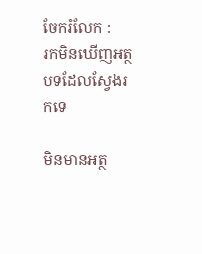ចែករំលែក :
រកមិនឃើញអត្ថបទដែលស្វែងរកទេ

មិនមានអត្ថ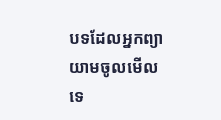បទដែលអ្នកព្យាយាមចូលមើលទេ